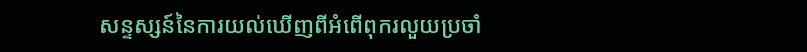សន្ទស្សន៍នៃការយល់ឃើញពីអំពើពុករលួយប្រចាំ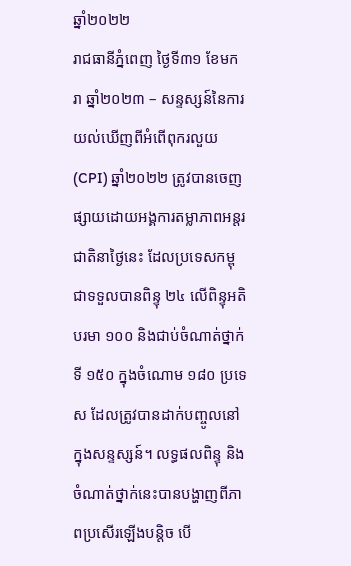ឆ្នាំ២០២២
រាជធានីភ្នំពេញ ថ្ងៃទី៣១ ខែមករា ឆ្នាំ២០២៣ – សន្ទស្សន៍នៃការយល់ឃើញពីអំពើពុករលួយ(CPI) ឆ្នាំ២០២២ ត្រូវបានចេញផ្សាយដោយអង្គការតម្លាភាពអន្តរជាតិនាថ្ងៃនេះ ដែលប្រទេសកម្ពុជាទទួលបានពិន្ទុ ២៤ លើពិន្ទុអតិបរមា ១០០ និងជាប់ចំណាត់ថ្នាក់ទី ១៥០ ក្នុងចំណោម ១៨០ ប្រទេស ដែលត្រូវបានដាក់បញ្ចូលនៅក្នុងសន្ទស្សន៍។ លទ្ធផលពិន្ទុ និងចំណាត់ថ្នាក់នេះបានបង្ហាញពីភាពប្រសើរឡើងបន្តិច បើ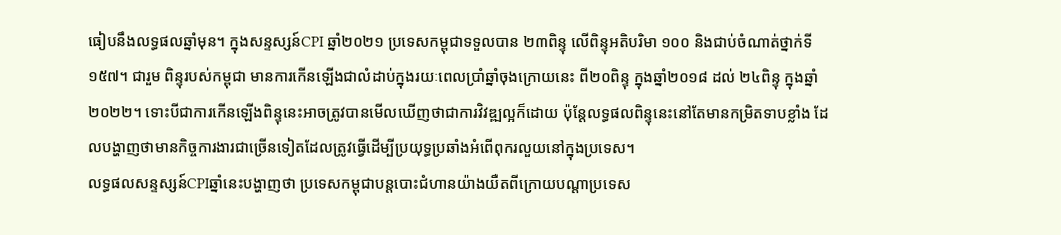ធៀបនឹងលទ្ធផលឆ្នាំមុន។ ក្នុងសន្ទស្សន៍CPI ឆ្នាំ២០២១ ប្រទេសកម្ពុជាទទួលបាន ២៣ពិន្ទុ លើពិន្ទុអតិបរិមា ១០០ និងជាប់ចំណាត់ថ្នាក់ទី ១៥៧។ ជារួម ពិន្ទុរបស់កម្ពុជា មានការកើនឡើងជាលំដាប់ក្នុងរយៈពេលប្រាំឆ្នាំចុងក្រោយនេះ ពី២០ពិន្ទុ ក្នុងឆ្នាំ២០១៨ ដល់ ២៤ពិន្ទុ ក្នុងឆ្នាំ២០២២។ ទោះបីជាការកើនឡើងពិន្ទុនេះអាចត្រូវបានមើលឃើញថាជាការវិវឌ្ឍល្អក៏ដោយ ប៉ុន្តែលទ្ធផលពិន្ទុនេះនៅតែមានកម្រិតទាបខ្លាំង ដែលបង្ហាញថាមានកិច្ចការងារជាច្រើនទៀតដែលត្រូវធ្វើដើម្បីប្រយុទ្ធប្រឆាំងអំពើពុករលួយនៅក្នុងប្រទេស។
លទ្ធផលសន្ទស្សន៍CPIឆ្នាំនេះបង្ហាញថា ប្រទេសកម្ពុជាបន្តបោះជំហានយ៉ាងយឺតពីក្រោយបណ្តាប្រទេស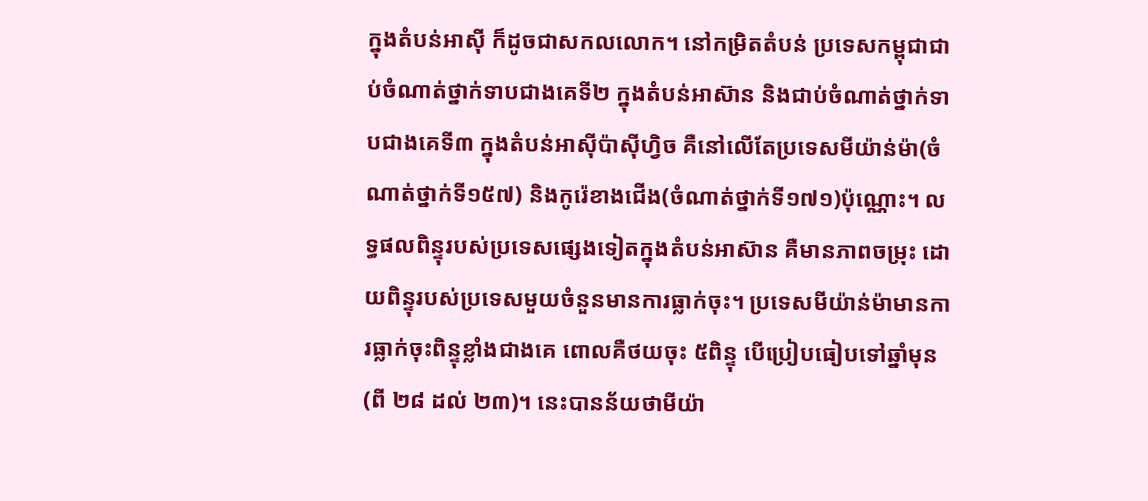ក្នុងតំបន់អាស៊ី ក៏ដូចជាសកលលោក។ នៅកម្រិតតំបន់ ប្រទេសកម្ពុជាជាប់ចំណាត់ថ្នាក់ទាបជាងគេទី២ ក្នុងតំបន់អាស៊ាន និងជាប់ចំណាត់ថ្នាក់ទាបជាងគេទី៣ ក្នុងតំបន់អាស៊ីប៉ាស៊ីហ្វិច គឺនៅលើតែប្រទេសមីយ៉ាន់ម៉ា(ចំណាត់ថ្នាក់ទី១៥៧) និងកូរ៉េខាងជើង(ចំណាត់ថ្នាក់ទី១៧១)ប៉ុណ្ណោះ។ លទ្ធផលពិន្ទុរបស់ប្រទេសផ្សេងទៀតក្នុងតំបន់អាស៊ាន គឺមានភាពចម្រុះ ដោយពិន្ទុរបស់ប្រទេសមួយចំនួនមានការធ្លាក់ចុះ។ ប្រទេសមីយ៉ាន់ម៉ាមានការធ្លាក់ចុះពិន្ទុខ្លាំងជាងគេ ពោលគឺថយចុះ ៥ពិន្ទុ បើប្រៀបធៀបទៅឆ្នាំមុន(ពី ២៨ ដល់ ២៣)។ នេះបានន័យថាមីយ៉ា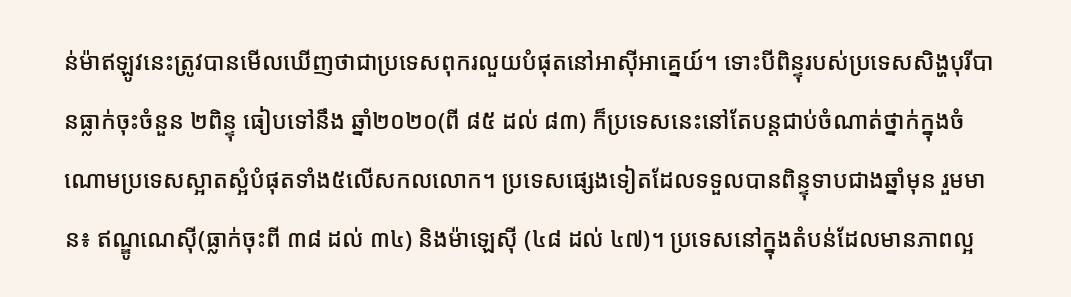ន់ម៉ាឥឡូវនេះត្រូវបានមើលឃើញថាជាប្រទេសពុករលួយបំផុតនៅអាស៊ីអាគ្នេយ៍។ ទោះបីពិន្ទុរបស់ប្រទេសសិង្ហបុរីបានធ្លាក់ចុះចំនួន ២ពិន្ទុ ធៀបទៅនឹង ឆ្នាំ២០២០(ពី ៨៥ ដល់ ៨៣) ក៏ប្រទេសនេះនៅតែបន្តជាប់ចំណាត់ថ្នាក់ក្នុងចំណោមប្រទេសស្អាតស្អំបំផុតទាំង៥លើសកលលោក។ ប្រទេសផ្សេងទៀតដែលទទួលបានពិន្ទុទាបជាងឆ្នាំមុន រួមមាន៖ ឥណ្ឌូណេស៊ី(ធ្លាក់ចុះពី ៣៨ ដល់ ៣៤) និងម៉ាឡេស៊ី (៤៨ ដល់ ៤៧)។ ប្រទេសនៅក្នុងតំបន់ដែលមានភាពល្អ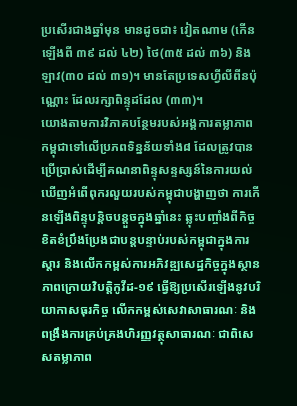ប្រសើរជាងឆ្នាំមុន មានដូចជា៖ វៀតណាម (កើនឡើងពី ៣៩ ដល់ ៤២) ថៃ(៣៥ ដល់ ៣៦) និងឡាវ(៣០ ដល់ ៣១)។ មានតែប្រទេសហ្វីលីពីនប៉ុណ្ណោះ ដែលរក្សាពិន្ទុដដែល (៣៣)។
យោងតាមការវិភាគបន្ថែមរបស់អង្គការតម្លាភាពកម្ពុជាទៅលើប្រភពទិន្នន័យទាំង៨ ដែលត្រូវបានប្រើប្រាស់ដើម្បីគណនាពិន្ទុសន្ទស្សន៍នៃការយល់ឃើញអំពើពុករលួយរបស់កម្ពុជាបង្ហាញថា ការកើនឡើងពិន្ទុបន្តិចបន្តួចក្នុងឆ្នាំនេះ ឆ្លុះបញ្ចាំងពីកិច្ចខិតខំប្រឹងប្រែងជាបន្តបន្ទាប់របស់កម្ពុជាក្នុងការស្តារ និងលើកកម្ពស់ការអភិវឌ្ឍសេដ្ឋកិច្ចក្នុងស្ថានភាពក្រោយវិបត្តិកូវីដ-១៩ ធ្វើឱ្យប្រសើរឡើងនូវបរិយាកាសធុរកិច្ច លើកកម្ពស់សេវាសាធារណៈ និងពង្រឹងការគ្រប់គ្រងហិរញ្ញវត្ថុសាធារណៈ ជាពិសេសតម្លាភាព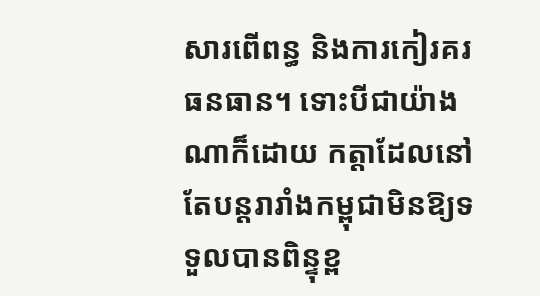សារពើពន្ធ និងការកៀរគរធនធាន។ ទោះបីជាយ៉ាងណាក៏ដោយ កត្តាដែលនៅតែបន្តរារាំងកម្ពុជាមិនឱ្យទទួលបានពិន្ទុខ្ព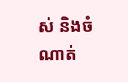ស់ និងចំណាត់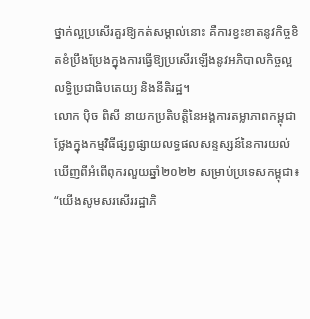ថ្នាក់ល្អប្រសើរគួរឱ្យកត់សម្គាល់នោះ គឺការខ្វះខាតនូវកិច្ចខិតខំប្រឹងប្រែងក្នុងការធ្វើឱ្យប្រសើរឡើងនូវអភិបាលកិច្ចល្អ លទ្ធិប្រជាធិបតេយ្យ និងនីតិរដ្ឋ។
លោក ប៉ិច ពិសី នាយកប្រតិបត្តិនៃអង្គការតម្លាភាពកម្ពុជា ថ្លែងក្នុងកម្មវិធីផ្សព្វផ្សាយលទ្ធផលសន្ទស្សន៍នៃការយល់ឃើញពីអំពើពុករលួយឆ្នាំ២០២២ សម្រាប់ប្រទេសកម្ពុជា៖ “យើងសូមសរសើររដ្ឋាភិ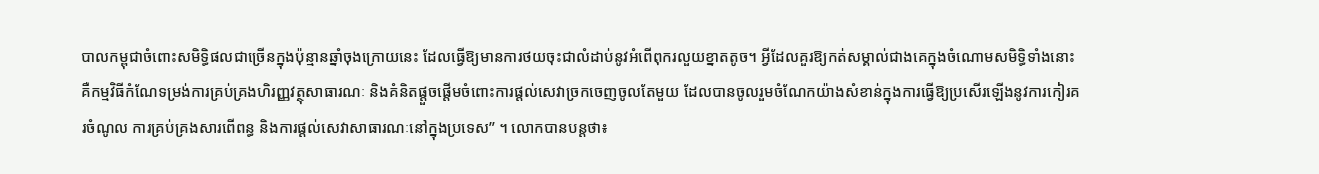បាលកម្ពុជាចំពោះសមិទ្ធិផលជាច្រើនក្នុងប៉ុន្មានឆ្នាំចុងក្រោយនេះ ដែលធ្វើឱ្យមានការថយចុះជាលំដាប់នូវអំពើពុករលួយខ្នាតតូច។ អ្វីដែលគួរឱ្យកត់សម្គាល់ជាងគេក្នុងចំណោមសមិទ្ធិទាំងនោះ គឺកម្មវិធីកំណែទម្រង់ការគ្រប់គ្រងហិរញ្ញវត្ថុសាធារណៈ និងគំនិតផ្តួចផ្តើមចំពោះការផ្តល់សេវាច្រកចេញចូលតែមួយ ដែលបានចូលរួមចំណែកយ៉ាងសំខាន់ក្នុងការធ្វើឱ្យប្រសើរឡើងនូវការកៀរគរចំណូល ការគ្រប់គ្រងសារពើពន្ធ និងការផ្តល់សេវាសាធារណៈនៅក្នុងប្រទេស” ។ លោកបានបន្តថា៖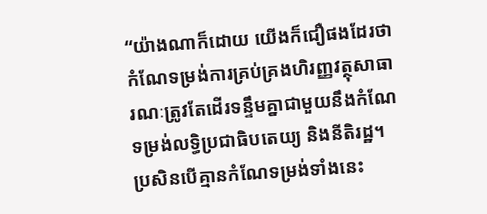“យ៉ាងណាក៏ដោយ យើងក៏ជឿផងដែរថា កំណែទម្រង់ការគ្រប់គ្រងហិរញ្ញវត្ថុសាធារណៈត្រូវតែដើរទន្ទឹមគ្នាជាមួយនឹងកំណែទម្រង់លទ្ធិប្រជាធិបតេយ្យ និងនីតិរដ្ឋ។ ប្រសិនបើគ្មានកំណែទម្រង់ទាំងនេះ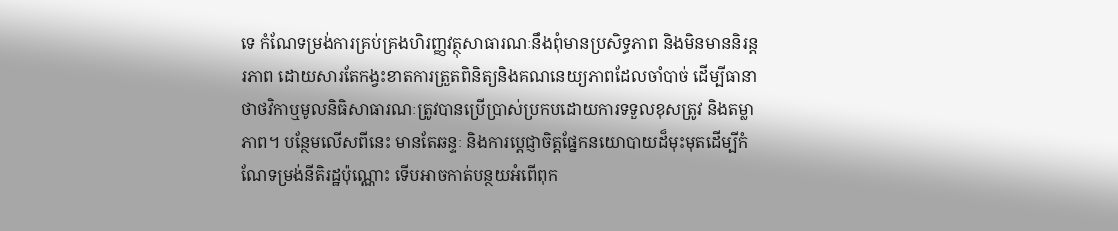ទេ កំណែទម្រង់ការគ្រប់គ្រងហិរញ្ញវត្ថុសាធារណៈនឹងពុំមានប្រសិទ្ធភាព និងមិនមាននិរន្តរភាព ដោយសារតែកង្វះខាតការត្រួតពិនិត្យនិងគណនេយ្យភាពដែលចាំបាច់ ដើម្បីធានាថាថវិកាឬមូលនិធិសាធារណៈត្រូវបានប្រើប្រាស់ប្រកបដោយការទទួលខុសត្រូវ និងតម្លាភាព។ បន្ថែមលើសពីនេះ មានតែឆន្ទៈ និងការប្តេជ្ញាចិត្តផ្នែកនយោបាយដ៏មុះមុតដើម្បីកំណែទម្រង់នីតិរដ្ឋប៉ុណ្ណោះ ទើបអាចកាត់បន្ថយអំពើពុក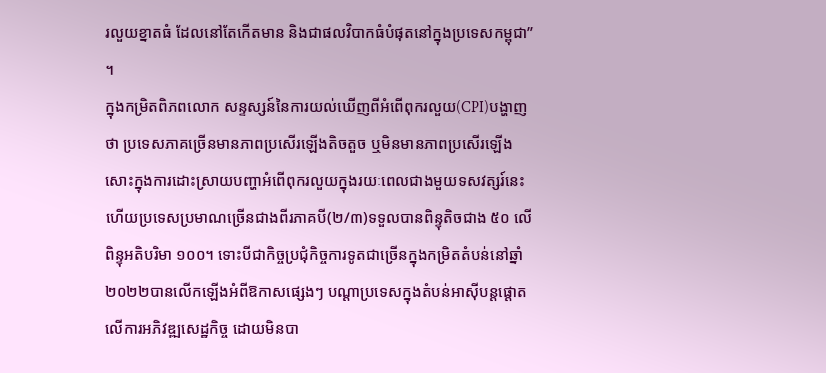រលួយខ្នាតធំ ដែលនៅតែកើតមាន និងជាផលវិបាកធំបំផុតនៅក្នុងប្រទេសកម្ពុជា” ។
ក្នុងកម្រិតពិភពលោក សន្ទស្សន៍នៃការយល់ឃើញពីអំពើពុករលួយ(CPI)បង្ហាញថា ប្រទេសភាគច្រើនមានភាពប្រសើរឡើងតិចតួច ឬមិនមានភាពប្រសើរឡើងសោះក្នុងការដោះស្រាយបញ្ហាអំពើពុករលួយក្នុងរយៈពេលជាងមួយទសវត្សរ៍នេះ ហើយប្រទេសប្រមាណច្រើនជាងពីរភាគបី(២/៣)ទទួលបានពិន្ទុតិចជាង ៥០ លើពិន្ទុអតិបរិមា ១០០។ ទោះបីជាកិច្ចប្រជុំកិច្ចការទូតជាច្រើនក្នុងកម្រិតតំបន់នៅឆ្នាំ២០២២បានលើកឡើងអំពីឱកាសផ្សេងៗ បណ្ដាប្រទេសក្នុងតំបន់អាស៊ីបន្តផ្តោតលើការអភិវឌ្ឍសេដ្ឋកិច្ច ដោយមិនបា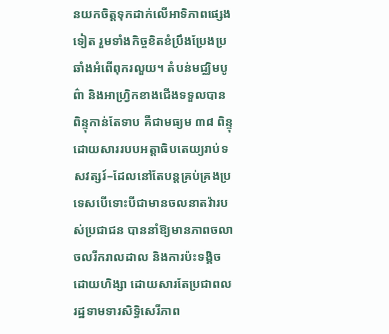នយកចិត្តទុកដាក់លើអាទិភាពផ្សេងទៀត រួមទាំងកិច្ចខិតខំប្រឹងប្រែងប្រឆាំងអំពើពុករលួយ។ តំបន់មជ្ឈិមបូព៌ា និងអាហ្រ្វិកខាងជើងទទួលបានពិន្ទុកាន់តែទាប គឺជាមធ្យម ៣៨ ពិន្ទុ ដោយសាររបបអត្តាធិបតេយ្យរាប់ទសវត្សរ៍–ដែលនៅតែបន្តគ្រប់គ្រងប្រទេសបើទោះបីជាមានចលនាតវ៉ារបស់ប្រជាជន បាននាំឱ្យមានភាពចលាចលរីករាលដាល និងការប៉ះទង្គិចដោយហិង្សា ដោយសារតែប្រជាពលរដ្ឋទាមទារសិទ្ធិសេរីភាព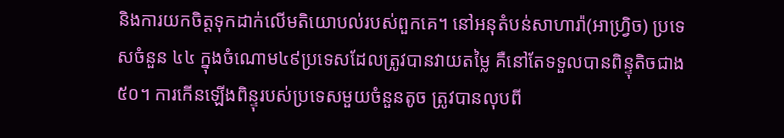និងការយកចិត្តទុកដាក់លើមតិយោបល់របស់ពួកគេ។ នៅអនុតំបន់សាហារ៉ា(អាហ្វ្រិច) ប្រទេសចំនួន ៤៤ ក្នុងចំណោម៤៩ប្រទេសដែលត្រូវបានវាយតម្លៃ គឺនៅតែទទួលបានពិន្ទុតិចជាង៥០។ ការកើនឡើងពិន្ទុរបស់ប្រទេសមួយចំនួនតូច ត្រូវបានលុបពី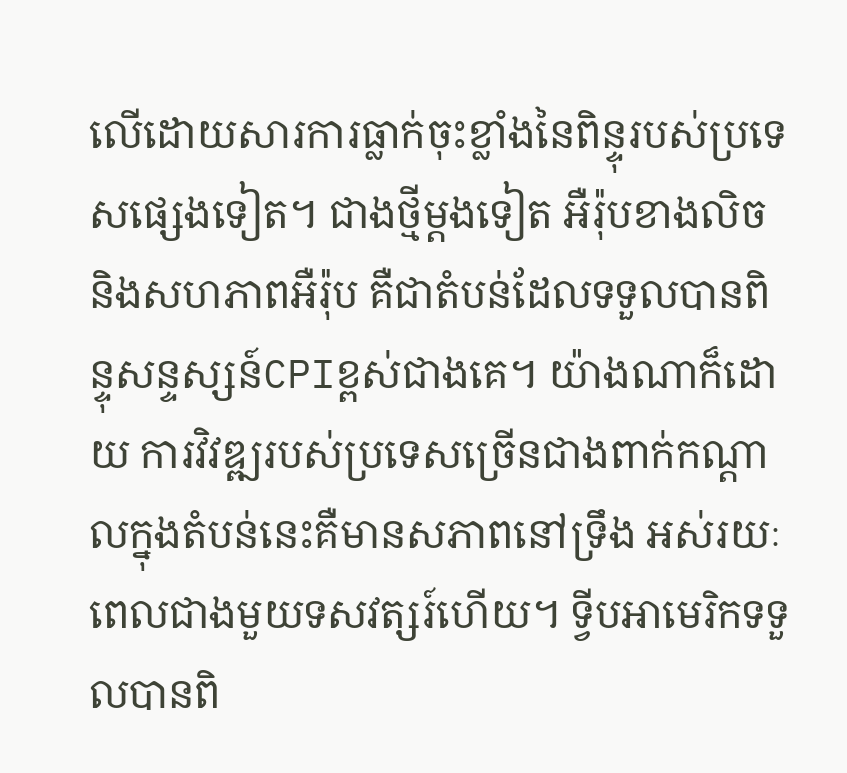លើដោយសារការធ្លាក់ចុះខ្លាំងនៃពិន្ទុរបស់ប្រទេសផ្សេងទៀត។ ជាងថ្មីម្តងទៀត អឺរ៉ុបខាងលិច និងសហភាពអឺរ៉ុប គឺជាតំបន់ដែលទទួលបានពិន្ទុសន្ទស្សន៍CPIខ្ពស់ជាងគេ។ យ៉ាងណាក៏ដោយ ការវិវឌ្ឍរបស់ប្រទេសច្រើនជាងពាក់កណ្ដាលក្នុងតំបន់នេះគឺមានសភាពនៅទ្រឹង អស់រយៈពេលជាងមួយទសវត្សរ៍ហើយ។ ទ្វីបអាមេរិកទទួលបានពិ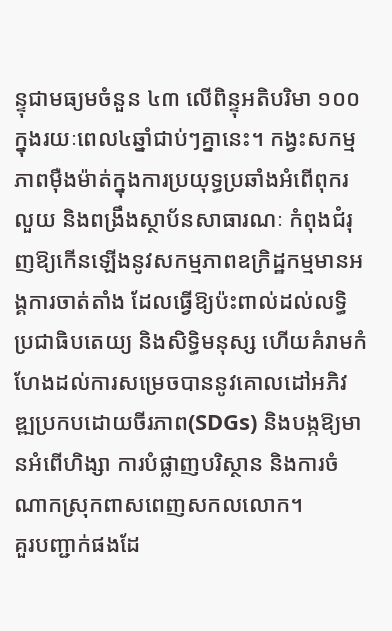ន្ទុជាមធ្យមចំនួន ៤៣ លើពិន្ទុអតិបរិមា ១០០ ក្នុងរយៈពេល៤ឆ្នាំជាប់ៗគ្នានេះ។ កង្វះសកម្មភាពម៉ឺងម៉ាត់ក្នុងការប្រយុទ្ធប្រឆាំងអំពើពុករលួយ និងពង្រឹងស្ថាប័នសាធារណៈ កំពុងជំរុញឱ្យកើនឡើងនូវសកម្មភាពឧក្រិដ្ឋកម្មមានអង្គការចាត់តាំង ដែលធ្វើឱ្យប៉ះពាល់ដល់លទ្ធិប្រជាធិបតេយ្យ និងសិទ្ធិមនុស្ស ហើយគំរាមកំហែងដល់ការសម្រេចបាននូវគោលដៅអភិវឌ្ឍប្រកបដោយចីរភាព(SDGs) និងបង្កឱ្យមានអំពើហិង្សា ការបំផ្លាញបរិស្ថាន និងការចំណាកស្រុកពាសពេញសកលលោក។
គួរបញ្ជាក់ផងដែ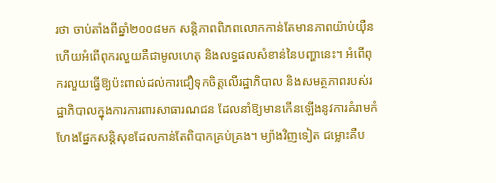រថា ចាប់តាំងពីឆ្នាំ២០០៨មក សន្តិភាពពិភពលោកកាន់តែមានភាពយ៉ាប់យ៉ឺន ហើយអំពើពុករលួយគឺជាមូលហេតុ និងលទ្ធផលសំខាន់នៃបញ្ហានេះ។ អំពើពុករលួយធ្វើឱ្យប៉ះពាល់ដល់ការជឿទុកចិត្តលើរដ្ឋាភិបាល និងសមត្ថភាពរបស់រដ្ឋាភិបាលក្នុងការការពារសាធារណជន ដែលនាំឱ្យមានកើនឡើងនូវការគំរាមកំហែងផ្នែកសន្តិសុខដែលកាន់តែពិបាកគ្រប់គ្រង។ ម្យ៉ាងវិញទៀត ជម្លោះគឺប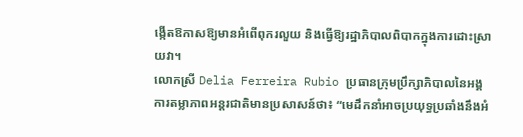ង្កើតឱកាសឱ្យមានអំពើពុករលួយ និងធ្វើឱ្យរដ្ឋាភិបាលពិបាកក្នុងការដោះស្រាយវា។
លោកស្រី Delia Ferreira Rubio ប្រធានក្រុមប្រឹក្សាភិបាលនៃអង្គការតម្លាភាពអន្តរជាតិមានប្រសាសន៍ថា៖ “មេដឹកនាំអាចប្រយុទ្ធប្រឆាំងនឹងអំ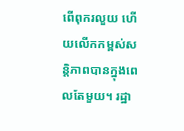ពើពុករលួយ ហើយលើកកម្ពស់សន្តិភាពបានក្នុងពេលតែមួយ។ រដ្ឋា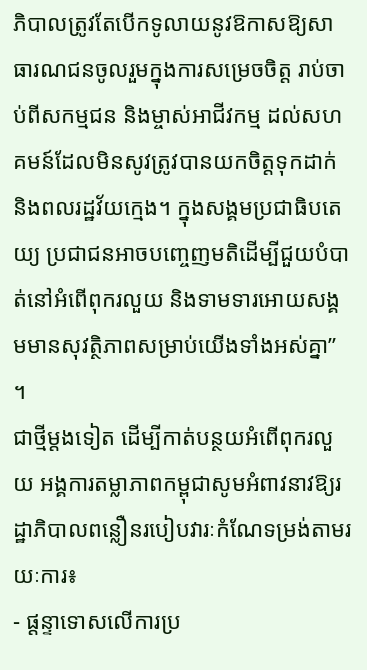ភិបាលត្រូវតែបើកទូលាយនូវឱកាសឱ្យសាធារណជនចូលរួមក្នុងការសម្រេចចិត្ត រាប់ចាប់ពីសកម្មជន និងម្ចាស់អាជីវកម្ម ដល់សហគមន៍ដែលមិនសូវត្រូវបានយកចិត្តទុកដាក់ និងពលរដ្ឋវ័យក្មេង។ ក្នុងសង្គមប្រជាធិបតេយ្យ ប្រជាជនអាចបញ្ចេញមតិដើម្បីជួយបំបាត់នៅអំពើពុករលួយ និងទាមទារអោយសង្គមមានសុវត្ថិភាពសម្រាប់យើងទាំងអស់គ្នា” ។
ជាថ្មីម្តងទៀត ដើម្បីកាត់បន្ថយអំពើពុករលួយ អង្គការតម្លាភាពកម្ពុជាសូមអំពាវនាវឱ្យរដ្ឋាភិបាលពន្លឿនរបៀបវារៈកំណែទម្រង់តាមរយៈការ៖
- ផ្ដន្ទាទោសលើការប្រ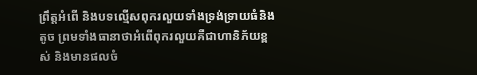ព្រឹត្តអំពើ និងបទល្មើសពុករលួយទាំងទ្រង់ទ្រាយធំនិងតូច ព្រមទាំងធានាថាអំពើពុករលួយគឺជាហានិភ័យខ្ពស់ និងមានផលចំ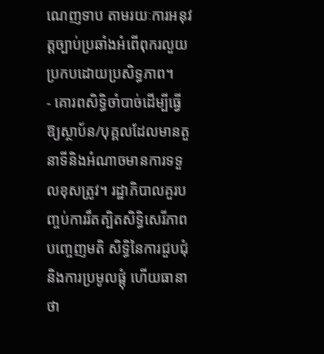ណេញទាប តាមរយៈការអនុវត្តច្បាប់ប្រឆាំងអំពើពុករលួយប្រកបដោយប្រសិទ្ធភាព។
- គោរពសិទ្ធិចាំបាច់ដើម្បីធ្វើឱ្យស្ថាប័ន/បុគ្គលដែលមានតួនាទីនិងអំណាចមានការទទួលខុសត្រូវ។ រដ្ឋាភិបាលគួរបញ្ចប់ការរឹតត្បិតសិទ្ធិសេរីភាពបញ្ចេញមតិ សិទ្ធិនៃការជួបជុំ និងការប្រមូលផ្តុំ ហើយធានាថា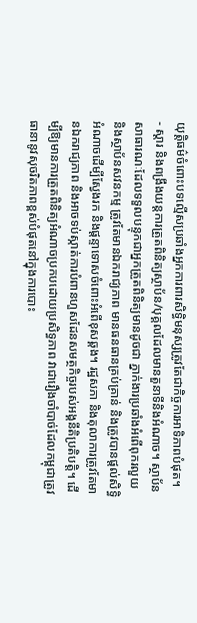យុត្តិធម៌ចំពោះបទល្មើសប្រឆាំងអ្នកការពារសិទ្ធិមនុស្សត្រូវតែជាកិច្ចការអាទិភាពបំផុត។
- ស្ដារ និងពង្រឹងយន្តការត្រួតពិនិត្យស្ថាប័ន/បុគ្គលដែលមានតួនាទីនិងអំណាច។ ស្ថាប័នសាធារណៈដែលទទួលបន្ទុកជាអ្នកត្រួតពិនិត្យមានដូចជា ភ្នាក់ងារប្រឆាំងអំពើពុករលួយ និងស្ថាប័នសវនកម្ម ត្រូវតែមានឯករាជ្យភាព មានធនធានគ្រប់គ្រាន់ និងត្រូវបានផ្ដល់សិទ្ធិអំណាចដើម្បីស្វែងរក និងផ្ដន្ទាទោសចំពោះអំពើខុសឆ្គង។ រដ្ឋសភា និងតុលាការត្រូវតែមានឯករាជ្យភាព និងអាចទប់ស្កាត់ការបំពានហួសដែនសមត្ថកិច្ចរបស់អង្គនីតិប្រតិបត្តិ។ ដើម្បីឱ្យមានការត្រួតពិនិត្យអំណាចប្រកបដោយប្រសិទ្ធភាព វាជារឿងចាំបាច់ដែលកម្ពុជាត្រូវធានានូវសុចរិតភាពខ្ពស់បំផុតនៅក្នុងការបោះ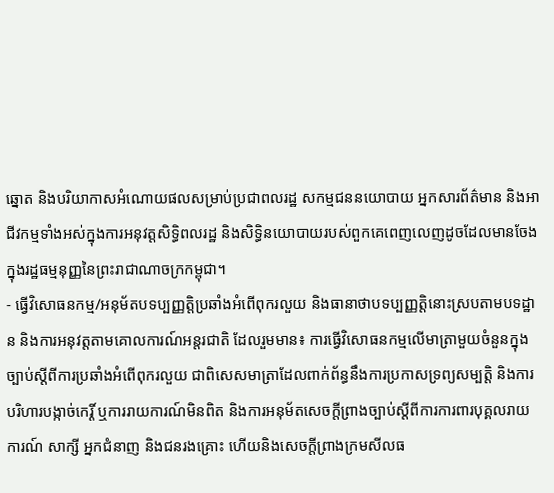ឆ្នោត និងបរិយាកាសអំណោយផលសម្រាប់ប្រជាពលរដ្ឋ សកម្មជននយោបាយ អ្នកសារព័ត៌មាន និងអាជីវកម្មទាំងអស់ក្នុងការអនុវត្តសិទ្ធិពលរដ្ឋ និងសិទ្ធិនយោបាយរបស់ពួកគេពេញលេញដូចដែលមានចែងក្នុងរដ្ឋធម្មនុញ្ញនៃព្រះរាជាណាចក្រកម្ពុជា។
- ធ្វើវិសោធនកម្ម/អនុម័តបទប្បញ្ញត្តិប្រឆាំងអំពើពុករលួយ និងធានាថាបទប្បញ្ញត្តិនោះស្របតាមបទដ្ឋាន និងការអនុវត្តតាមគោលការណ៍អន្តរជាតិ ដែលរួមមាន៖ ការធ្វើវិសោធនកម្មលើមាត្រាមួយចំនួនក្នុងច្បាប់ស្ដីពីការប្រឆាំងអំពើពុករលួយ ជាពិសេសមាត្រាដែលពាក់ព័ន្ធនឹងការប្រកាសទ្រព្យសម្បត្តិ និងការបរិហារបង្កាច់កេរ្តិ៍ ឬការរាយការណ៍មិនពិត និងការអនុម័តសេចក្ដីព្រាងច្បាប់ស្ដីពីការការពារបុគ្គលរាយការណ៍ សាក្សី អ្នកជំនាញ និងជនរងគ្រោះ ហើយនិងសេចក្ដីព្រាងក្រមសីលធ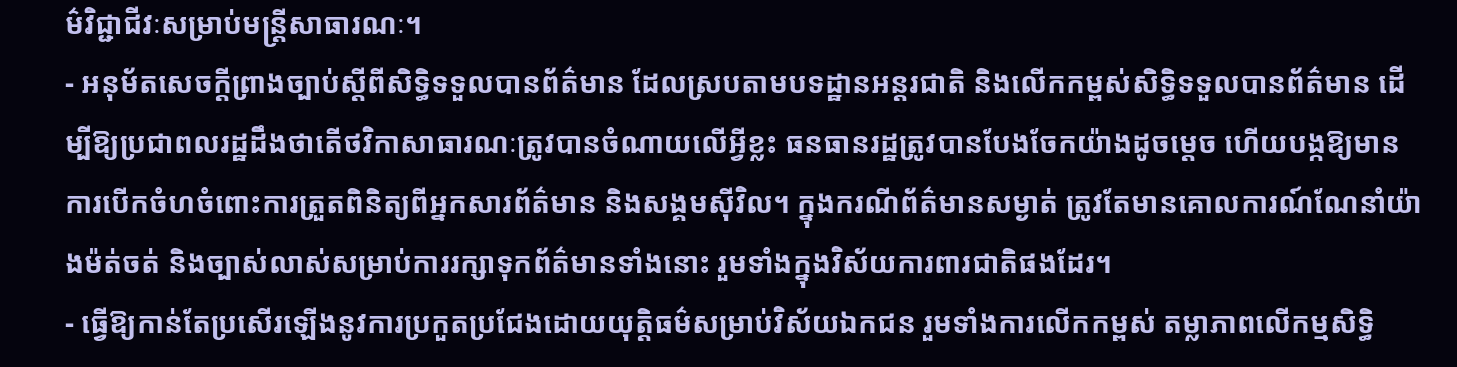ម៌វិជ្ជាជីវៈសម្រាប់មន្ត្រីសាធារណៈ។
- អនុម័តសេចក្ដីព្រាងច្បាប់ស្ដីពីសិទ្ធិទទួលបានព័ត៌មាន ដែលស្របតាមបទដ្ឋានអន្តរជាតិ និងលើកកម្ពស់សិទ្ធិទទួលបានព័ត៌មាន ដើម្បីឱ្យប្រជាពលរដ្ឋដឹងថាតើថវិកាសាធារណៈត្រូវបានចំណាយលើអ្វីខ្លះ ធនធានរដ្ឋត្រូវបានបែងចែកយ៉ាងដូចម្ដេច ហើយបង្កឱ្យមានការបើកចំហចំពោះការត្រួតពិនិត្យពីអ្នកសារព័ត៌មាន និងសង្គមស៊ីវិល។ ក្នុងករណីព័ត៌មានសម្ងាត់ ត្រូវតែមានគោលការណ៍ណែនាំយ៉ាងម៉ត់ចត់ និងច្បាស់លាស់សម្រាប់ការរក្សាទុកព័ត៌មានទាំងនោះ រួមទាំងក្នុងវិស័យការពារជាតិផងដែរ។
- ធ្វើឱ្យកាន់តែប្រសើរឡើងនូវការប្រកួតប្រជែងដោយយុត្តិធម៌សម្រាប់វិស័យឯកជន រួមទាំងការលើកកម្ពស់ តម្លាភាពលើកម្មសិទ្ធិ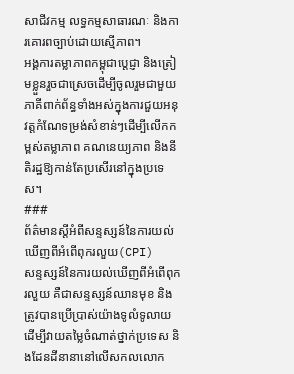សាជីវកម្ម លទ្ធកម្មសាធារណៈ និងការគោរពច្បាប់ដោយស្មើភាព។
អង្គការតម្លាភាពកម្ពុជាប្តេជ្ញា និងត្រៀមខ្លួនរួចជាស្រេចដើម្បីចូលរួមជាមួយភាគីពាក់ព័ន្ធទាំងអស់ក្នុងការជួយអនុវត្តកំណែទម្រង់សំខាន់ៗដើម្បីលើកកម្ពស់តម្លាភាព គណនេយ្យភាព និងនីតិរដ្ឋឱ្យកាន់តែប្រសើរនៅក្នុងប្រទេស។
###
ព័ត៌មានស្តីអំពីសន្ទស្សន៍នៃការយល់ឃើញពីអំពើពុករលួយ(CPI)
សន្ទស្សន៍នៃការយល់ឃើញពីអំពើពុករលួយ គឺជាសន្ទស្សន៍ឈានមុខ និងត្រូវបានប្រើប្រាស់យ៉ាងទូលំទូលាយ ដើម្បីវាយតម្លៃចំណាត់ថ្នាក់ប្រទេស និងដែនដីនានានៅលើសកលលោក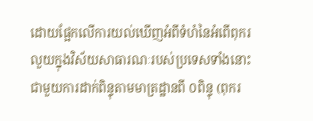ដោយផ្អែកលើការយល់ឃើញអំពីទំហំនៃអំពើពុករលួយក្នុងវិស័យសាធារណៈរបស់ប្រទេសទាំងនោះ ជាមួយការដាក់ពិន្ទុតាមមាត្រដ្ឋានពី ០ពិន្ទុ (ពុករ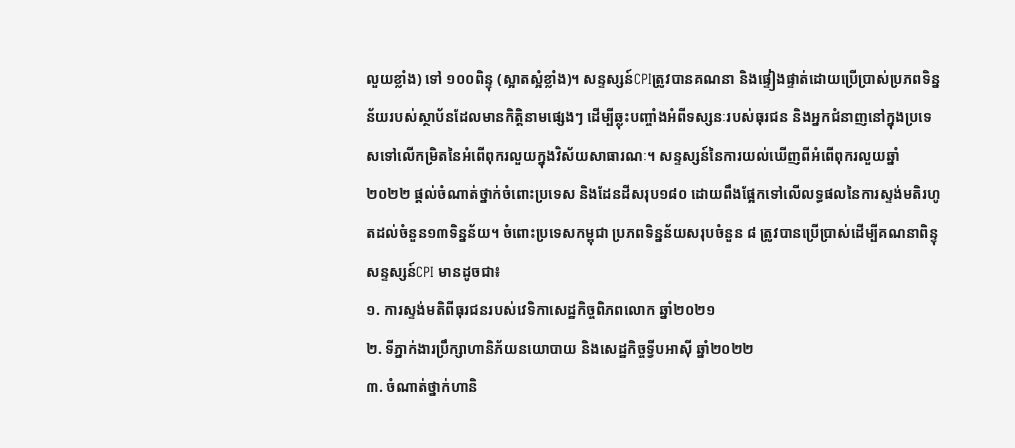លួយខ្លាំង) ទៅ ១០០ពិន្ទុ (ស្អាតស្អំខ្លាំង)។ សន្ទស្សន៍CPIត្រូវបានគណនា និងផ្ទៀងផ្ទាត់ដោយប្រើប្រាស់ប្រភពទិន្នន័យរបស់ស្ថាប័នដែលមានកិត្តិនាមផ្សេងៗ ដើម្បីឆ្លុះបញ្ចាំងអំពីទស្សនៈរបស់ធុរជន និងអ្នកជំនាញនៅក្នុងប្រទេសទៅលើកម្រិតនៃអំពើពុករលួយក្នុងវិស័យសាធារណៈ។ សន្ទស្សន៍នៃការយល់ឃើញពីអំពើពុករលួយឆ្នាំ២០២២ ផ្ដល់ចំណាត់ថ្នាក់ចំពោះប្រទេស និងដែនដីសរុប១៨០ ដោយពឹងផ្អែកទៅលើលទ្ធផលនៃការស្ទង់មតិរហូតដល់ចំនួន១៣ទិន្នន័យ។ ចំពោះប្រទេសកម្ពុជា ប្រភពទិន្នន័យសរុបចំនួន ៨ ត្រូវបានប្រើប្រាស់ដើម្បីគណនាពិន្ទុសន្ទស្សន៍CPI មានដូចជា៖
១. ការស្ទង់មតិពីធុរជនរបស់វេទិកាសេដ្ឋកិច្ចពិភពលោក ឆ្នាំ២០២១
២. ទីភ្នាក់ងារប្រឹក្សាហានិភ័យនយោបាយ និងសេដ្ឋកិច្ចទ្វីបអាស៊ី ឆ្នាំ២០២២
៣. ចំណាត់ថ្នាក់ហានិ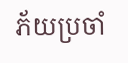ភ័យប្រចាំ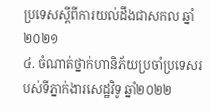ប្រទេសស្តីពីការយល់ដឹងជាសកល ឆ្នាំ២០២១
៤. ចំណាត់ថ្នាក់ហានិភ័យប្រចាំប្រទេសរបស់ទីភ្នាក់ងារសេដ្ឋវិទូ ឆ្នាំ២០២២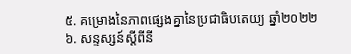៥. គម្រោងនៃភាពផ្សេងគ្នានៃប្រជាធិបតេយ្យ ឆ្នាំ២០២២
៦. សន្ទស្សន៍ស្ដីពីនី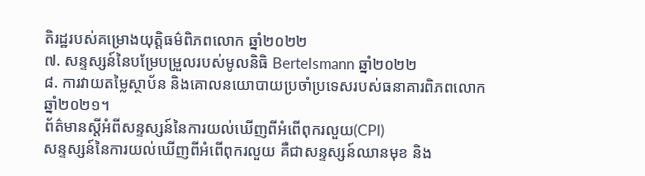តិរដ្ឋរបស់គម្រោងយុត្តិធម៌ពិភពលោក ឆ្នាំ២០២២
៧. សន្ទស្សន៍នៃបម្រែបម្រួលរបស់មូលនិធិ Bertelsmann ឆ្នាំ២០២២
៨. ការវាយតម្លៃស្ថាប័ន និងគោលនយោបាយប្រចាំប្រទេសរបស់ធនាគារពិភពលោក ឆ្នាំ២០២១។
ព័ត៌មានស្តីអំពីសន្ទស្សន៍នៃការយល់ឃើញពីអំពើពុករលួយ(CPI)
សន្ទស្សន៍នៃការយល់ឃើញពីអំពើពុករលួយ គឺជាសន្ទស្សន៍ឈានមុខ និង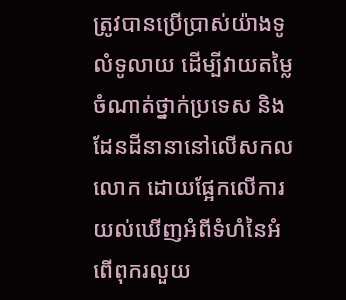ត្រូវបានប្រើប្រាស់យ៉ាងទូលំទូលាយ ដើម្បីវាយតម្លៃចំណាត់ថ្នាក់ប្រទេស និងដែនដីនានានៅលើសកលលោក ដោយផ្អែកលើការយល់ឃើញអំពីទំហំនៃអំពើពុករលួយ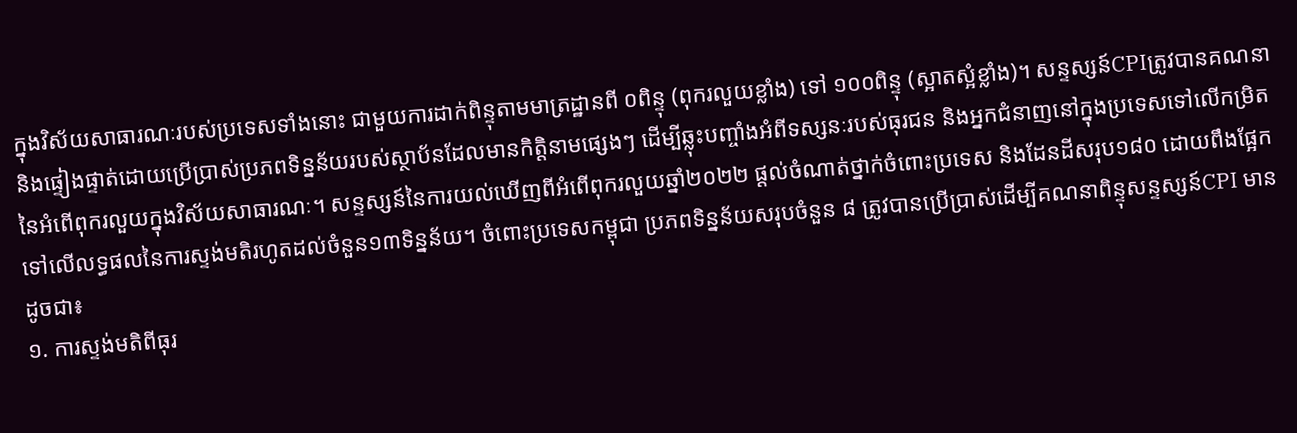ក្នុងវិស័យសាធារណៈរបស់ប្រទេសទាំងនោះ ជាមួយការដាក់ពិន្ទុតាមមាត្រដ្ឋានពី ០ពិន្ទុ (ពុករលួយខ្លាំង) ទៅ ១០០ពិន្ទុ (ស្អាតស្អំខ្លាំង)។ សន្ទស្សន៍CPIត្រូវបានគណនា និងផ្ទៀងផ្ទាត់ដោយប្រើប្រាស់ប្រភពទិន្នន័យរបស់ស្ថាប័នដែលមានកិត្តិនាមផ្សេងៗ ដើម្បីឆ្លុះបញ្ចាំងអំពីទស្សនៈរបស់ធុរជន និងអ្នកជំនាញនៅក្នុងប្រទេសទៅលើកម្រិតនៃអំពើពុករលួយក្នុងវិស័យសាធារណៈ។ សន្ទស្សន៍នៃការយល់ឃើញពីអំពើពុករលួយឆ្នាំ២០២២ ផ្ដល់ចំណាត់ថ្នាក់ចំពោះប្រទេស និងដែនដីសរុប១៨០ ដោយពឹងផ្អែកទៅលើលទ្ធផលនៃការស្ទង់មតិរហូតដល់ចំនួន១៣ទិន្នន័យ។ ចំពោះប្រទេសកម្ពុជា ប្រភពទិន្នន័យសរុបចំនួន ៨ ត្រូវបានប្រើប្រាស់ដើម្បីគណនាពិន្ទុសន្ទស្សន៍CPI មានដូចជា៖
១. ការស្ទង់មតិពីធុរ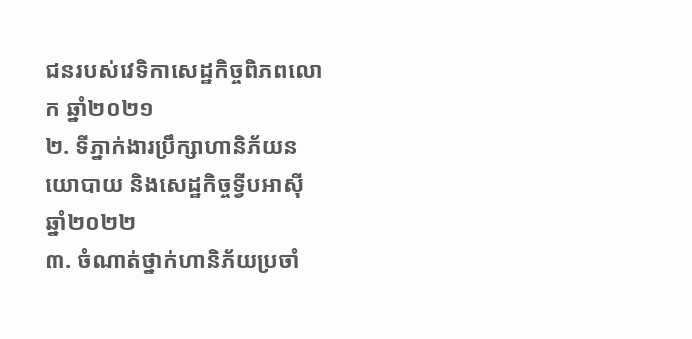ជនរបស់វេទិកាសេដ្ឋកិច្ចពិភពលោក ឆ្នាំ២០២១
២. ទីភ្នាក់ងារប្រឹក្សាហានិភ័យនយោបាយ និងសេដ្ឋកិច្ចទ្វីបអាស៊ី ឆ្នាំ២០២២
៣. ចំណាត់ថ្នាក់ហានិភ័យប្រចាំ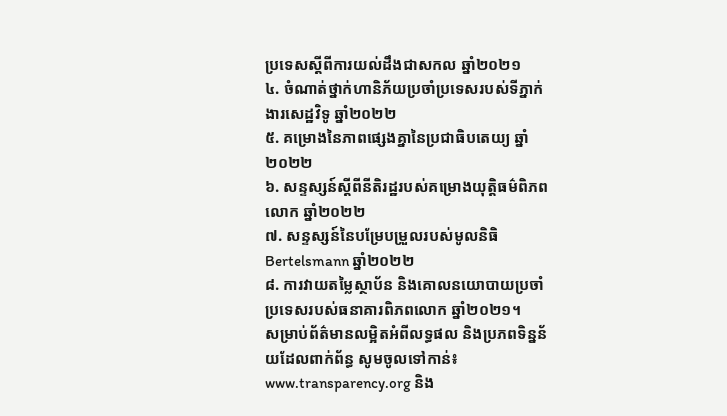ប្រទេសស្តីពីការយល់ដឹងជាសកល ឆ្នាំ២០២១
៤. ចំណាត់ថ្នាក់ហានិភ័យប្រចាំប្រទេសរបស់ទីភ្នាក់ងារសេដ្ឋវិទូ ឆ្នាំ២០២២
៥. គម្រោងនៃភាពផ្សេងគ្នានៃប្រជាធិបតេយ្យ ឆ្នាំ២០២២
៦. សន្ទស្សន៍ស្ដីពីនីតិរដ្ឋរបស់គម្រោងយុត្តិធម៌ពិភពលោក ឆ្នាំ២០២២
៧. សន្ទស្សន៍នៃបម្រែបម្រួលរបស់មូលនិធិ Bertelsmann ឆ្នាំ២០២២
៨. ការវាយតម្លៃស្ថាប័ន និងគោលនយោបាយប្រចាំប្រទេសរបស់ធនាគារពិភពលោក ឆ្នាំ២០២១។
សម្រាប់ព័ត៌មានលម្អិតអំពីលទ្ធផល និងប្រភពទិន្នន័យដែលពាក់ព័ន្ធ សូមចូលទៅកាន់៖ www.transparency.org និង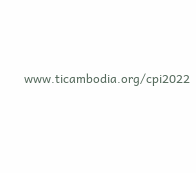www.ticambodia.org/cpi2022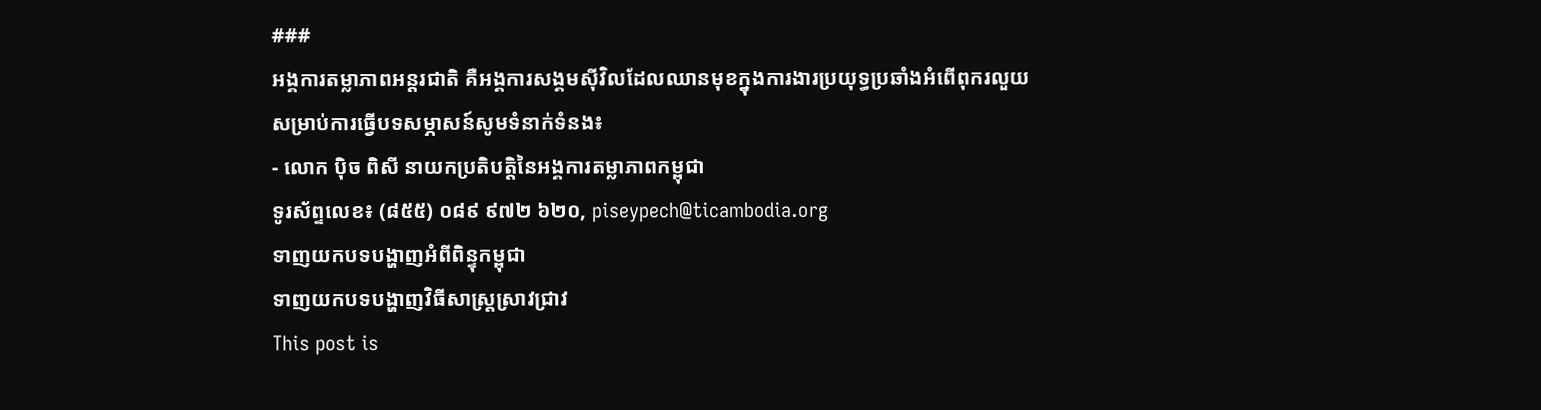###
អង្គការតម្លាភាពអន្តរជាតិ គឺអង្គការសង្គមស៊ីវិលដែលឈានមុខក្នុងការងារប្រយុទ្ធប្រឆាំងអំពើពុករលួយ
សម្រាប់ការធ្វើបទសម្ភាសន៍សូមទំនាក់ទំនង៖
- លោក ប៉ិច ពិសី នាយកប្រតិបត្តិនៃអង្គការតម្លាភាពកម្ពុជា
ទូរស័ព្ទលេខ៖ (៨៥៥) ០៨៩ ៩៧២ ៦២០, piseypech@ticambodia.org
ទាញយកបទបង្ហាញអំពីពិន្ទុកម្ពុជា
ទាញយកបទបង្ហាញវិធីសាស្ត្រស្រាវជ្រាវ
This post is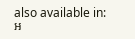also available in: អ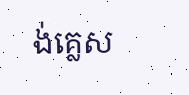ង់គ្លេស